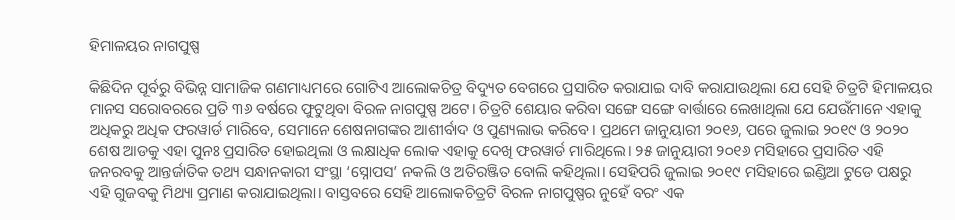ହିମାଳୟର ନାଗପୁଷ୍ପ

କିଛିଦିନ ପୂର୍ବରୁ ବିଭିନ୍ନ ସାମାଜିକ ଗଣମାଧ୍ୟମରେ ଗୋଟିଏ ଆଲୋକଚିତ୍ର ବିଦ୍ୟୁତ ବେଗରେ ପ୍ରସାରିତ କରାଯାଇ ଦାବି କରାଯାଉଥିଲା ଯେ ସେହି ଚିତ୍ରଟି ହିମାଳୟର ମାନସ ସରୋବରରେ ପ୍ରତି ୩୬ ବର୍ଷରେ ଫୁଟୁଥିବା ବିରଳ ନାଗପୁଷ୍ପ ଅଟେ। ଚିତ୍ରଟି ଶେୟାର କରିବା ସଙ୍ଗେ ସଙ୍ଗେ ବାର୍ତ୍ତାରେ ଲେଖାଥିଲା ଯେ ଯେଉଁମାନେ ଏହାକୁ ଅଧିକରୁ ଅଧିକ ଫରୱାର୍ଡ ମାରିବେ, ସେମାନେ ଶେଷନାଗଙ୍କର ଆଶୀର୍ବାଦ ଓ ପୁଣ୍ୟଲାଭ କରିବେ। ପ୍ରଥମେ ଜାନୁୟାରୀ ୨୦୧୬, ପରେ ଜୁଲାଇ ୨୦୧୯ ଓ ୨୦୨୦ ଶେଷ ଆଡକୁ ଏହା ପୁନଃ ପ୍ରସାରିତ ହୋଇଥିଲା ଓ ଲକ୍ଷାଧିକ ଲୋକ ଏହାକୁ ଦେଖି ଫରୱାର୍ଡ ମାରିଥିଲେ। ୨୫ ଜାନୁୟାରୀ ୨୦୧୬ ମସିହାରେ ପ୍ରସାରିତ ଏହି ଜନରବକୁ ଆନ୍ତର୍ଜାତିକ ତଥ୍ୟ ସନ୍ଧାନକାରୀ ସଂସ୍ଥା ‘ସ୍ନୋପସ’ ନକଲି ଓ ଅତିରଞ୍ଜିତ ବୋଲି କହିଥିଲା। ସେହିପରି ଜୁଲାଇ ୨୦୧୯ ମସିହାରେ ଇଣ୍ଡିଆ ଟୁଡେ ପକ୍ଷରୁ ଏହି ଗୁଜବକୁ ମିଥ୍ୟା ପ୍ରମାଣ କରାଯାଇଥିଲା। ବାସ୍ତବରେ ସେହି ଆଲୋକଚିତ୍ରଟି ବିରଳ ନାଗପୁଷ୍ପର ନୁହେଁ ବରଂ ଏକ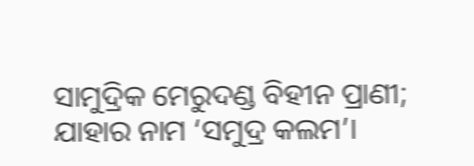ସାମୁଦ୍ରିକ ମେରୁଦଣ୍ଡ ବିହୀନ ପ୍ରାଣୀ; ଯାହାର ନାମ ‘ସମୁଦ୍ର କଲମ’।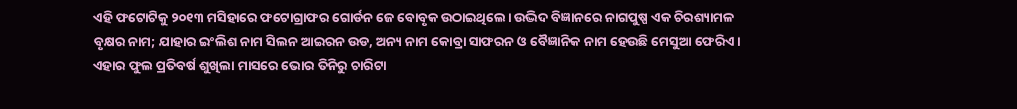ଏହି ଫଟୋଟିକୁ ୨୦୧୩ ମସିହାରେ ଫଟୋଗ୍ରାଫର ଗୋର୍ଡନ ଜେ ବୋବୃକ ଉଠାଇଥିଲେ। ଉଦ୍ଭିଦ ବିଜ୍ଞାନରେ ନାଗପୁଷ୍ପ ଏକ ଚିରଶ୍ୟାମଳ ବୃକ୍ଷର ନାମ; ଯାହାର ଇଂଲିଶ ନାମ ସିଲନ ଆଇରନ ଉଡ, ଅନ୍ୟ ନାମ କୋବ୍ରା ସାଫରନ ଓ ବୈଜ୍ଞାନିକ ନାମ ହେଉଛି ମେସୁଆ ଫେରିଏ। ଏହାର ଫୁଲ ପ୍ରତିବର୍ଷ ଶୁଖିଲା ମାସରେ ଭୋର ତିନିରୁ ଚାରିଟା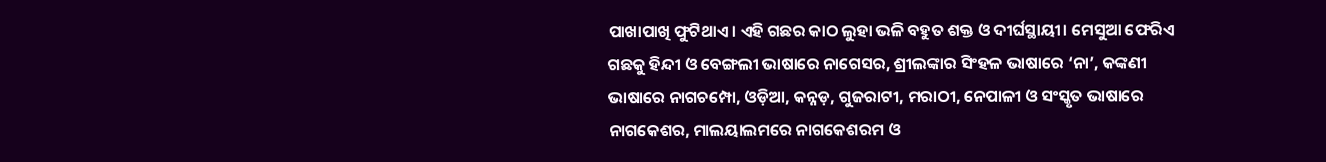ପାଖାପାଖି ଫୁଟିଥାଏ। ଏହି ଗଛର କାଠ ଲୁହା ଭଳି ବହୁତ ଶକ୍ତ ଓ ଦୀର୍ଘସ୍ଥାୟୀ। ମେସୁଆ ଫେରିଏ ଗଛକୁ ହିନ୍ଦୀ ଓ ବେଙ୍ଗଲୀ ଭାଷାରେ ନାଗେସର, ଶ୍ରୀଲଙ୍କାର ସିଂହଳ ଭାଷାରେ ‘ନା’, କଙ୍କଣୀ ଭାଷାରେ ନାଗଚମ୍ପୋ, ଓଡ଼ିଆ, କନ୍ନଡ଼, ଗୁଜରାଟୀ, ମରାଠୀ, ନେପାଳୀ ଓ ସଂସ୍କୃତ ଭାଷାରେ ନାଗକେଶର, ମାଲୟାଲମରେ ନାଗକେଶରମ ଓ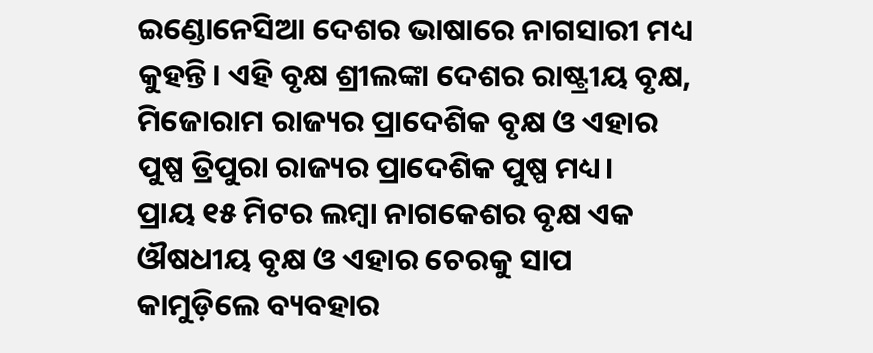ଇଣ୍ଡୋନେସିଆ ଦେଶର ଭାଷାରେ ନାଗସାରୀ ମଧ୍ୟ କୁହନ୍ତି। ଏହି ବୃକ୍ଷ ଶ୍ରୀଲଙ୍କା ଦେଶର ରାଷ୍ଟ୍ରୀୟ ବୃକ୍ଷ, ମିଜୋରାମ ରାଜ୍ୟର ପ୍ରାଦେଶିକ ବୃକ୍ଷ ଓ ଏହାର ପୁଷ୍ପ ତ୍ରିପୁରା ରାଜ୍ୟର ପ୍ରାଦେଶିକ ପୁଷ୍ପ ମଧ୍ୟ।
ପ୍ରାୟ ୧୫ ମିଟର ଲମ୍ବା ନାଗକେଶର ବୃକ୍ଷ ଏକ ଔଷଧୀୟ ବୃକ୍ଷ ଓ ଏହାର ଚେରକୁ ସାପ କାମୁଡ଼ିଲେ ବ୍ୟବହାର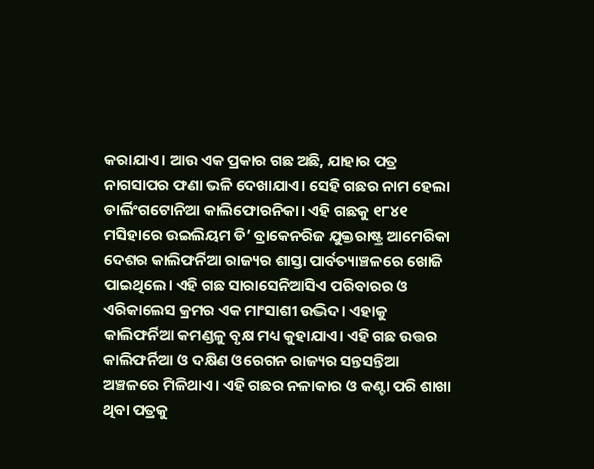କରାଯାଏ। ଆଉ ଏକ ପ୍ରକାର ଗଛ ଅଛି, ଯାହାର ପତ୍ର ନାଗସାପର ଫଣା ଭଳି ଦେଖାଯାଏ। ସେହି ଗଛର ନାମ ହେଲା ଡାର୍ଲିଂଗଟୋନିଆ କାଲିଫୋରନିକା। ଏହି ଗଛକୁ ୧୮୪୧ ମସିହାରେ ଉଇଲିୟମ ଡି’ ବ୍ରାକେନରିଜ ଯୁକ୍ତରାଷ୍ଟ୍ର ଆମେରିକା ଦେଶର କାଲିଫର୍ନିଆ ରାଜ୍ୟର ଶାସ୍ତା ପାର୍ବତ୍ୟାଞ୍ଚଳରେ ଖୋଜି ପାଇଥିଲେ। ଏହି ଗଛ ସାରାସେନିଆସିଏ ପରିବାରର ଓ ଏରିକାଲେସ କ୍ରମର ଏକ ମାଂସାଶୀ ଉଦ୍ଭିଦ। ଏହାକୁ କାଲିଫର୍ନିଆ କମଣ୍ଡଳୁ ବୃକ୍ଷ ମଧ୍ୟ କୁହାଯାଏ। ଏହି ଗଛ ଉତ୍ତର କାଲିଫର୍ନିଆ ଓ ଦକ୍ଷିଣ ଓରେଗନ ରାଜ୍ୟର ସନ୍ତସନ୍ତିଆ ଅଞ୍ଚଳରେ ମିଳିଥାଏ। ଏହି ଗଛର ନଳାକାର ଓ କଣ୍ଟା ପରି ଶାଖା ଥିବା ପତ୍ରକୁ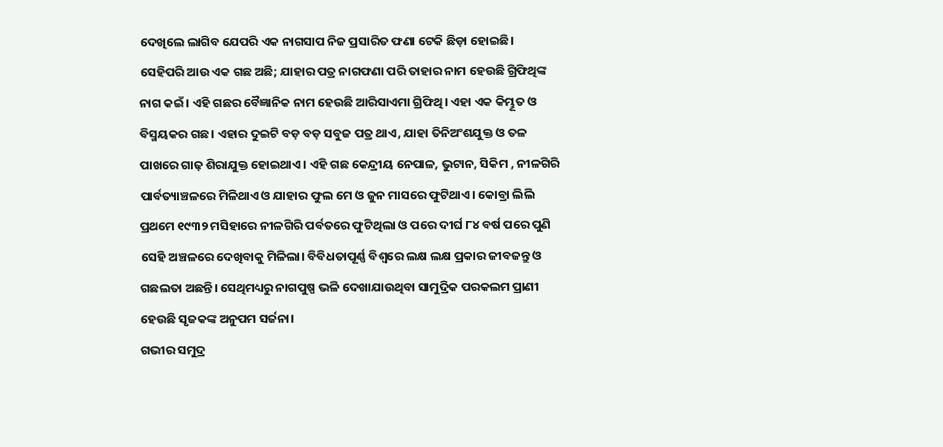ଦେଖିଲେ ଲାଗିବ ଯେପରି ଏକ ନାଗସାପ ନିଜ ପ୍ରସାରିତ ଫଣା ଟେକି ଛିଡ଼ା ହୋଇଛି। ସେହିପରି ଆଉ ଏକ ଗଛ ଅଛି; ଯାହାର ପତ୍ର ନାଗଫଣା ପରି ତାହାର ନାମ ହେଉଛି ଗ୍ରିଫିଥିଙ୍କ ନାଗ କଇଁ। ଏହି ଗଛର ବୈଜ୍ଞାନିକ ନାମ ହେଉଛି ଆରିସାଏମା ଗ୍ରିଫିଥି। ଏହା ଏକ କିମ୍ଭୂତ ଓ ବିସ୍ମୟକର ଗଛ। ଏହାର ଦୁଇଟି ବଡ଼ ବଡ଼ ସବୁଜ ପତ୍ର ଥାଏ, ଯାହା ତିନିଅଂଶଯୁକ୍ତ ଓ ତଳ ପାଖରେ ଗାଢ଼ ଶିରାଯୁକ୍ତ ହୋଇଥାଏ। ଏହି ଗଛ କେନ୍ଦ୍ରୀୟ ନେପାଳ, ଭୁଟାନ, ସିକିମ , ନୀଳଗିରି ପାର୍ବତ୍ୟାଞ୍ଚଳରେ ମିଳିଥାଏ ଓ ଯାହାର ଫୁଲ ମେ ଓ ଜୁନ ମାସରେ ଫୁଟିଥାଏ। କୋବ୍ରା ଲିଲି ପ୍ରଥମେ ୧୯୩୨ ମସିହାରେ ନୀଳଗିରି ପର୍ବତରେ ଫୁଟିଥିଲା ଓ ପରେ ଦୀର୍ଘ ୮୪ ବର୍ଷ ପରେ ପୁଣି ସେହି ଅଞ୍ଚଳରେ ଦେଖିବାକୁ ମିଳିଲା। ବିବିଧତାପୂର୍ଣ୍ଣ ବିଶ୍ୱରେ ଲକ୍ଷ ଲକ୍ଷ ପ୍ରକାର ଜୀବଜନ୍ତୁ ଓ ଗଛଲତା ଅଛନ୍ତି। ସେଥିମଧ୍ୟରୁ ନାଗପୁଷ୍ପ ଭଳି ଦେଖାଯାଉଥିବା ସାମୁଦ୍ରିକ ପରକଲମ ପ୍ରାଣୀ ହେଉଛି ସୃଜକଙ୍କ ଅନୁପମ ସର୍ଜନା।
ଗଭୀର ସମୁଦ୍ର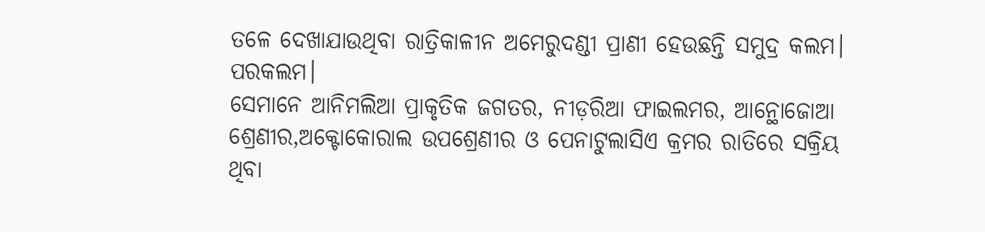ତଳେ ଦେଖାଯାଉଥିବା ରାତ୍ରିକାଳୀନ ଅମେରୁଦଣ୍ଡୀ ପ୍ରାଣୀ ହେଉଛନ୍ତି ସମୁଦ୍ର କଲମ। ପରକଲମ।
ସେମାନେ ଆନିମଲିଆ ପ୍ରାକୃତିକ ଜଗତର, ନୀଡ଼ରିଆ ଫାଇଲମର, ଆନ୍ଥୋଜୋଆ ଶ୍ରେଣୀର,ଅକ୍ଟୋକୋରାଲ ଉପଶ୍ରେଣୀର ଓ ପେନାଟୁଲାସିଏ କ୍ରମର ରାତିରେ ସକ୍ରିୟ ଥିବା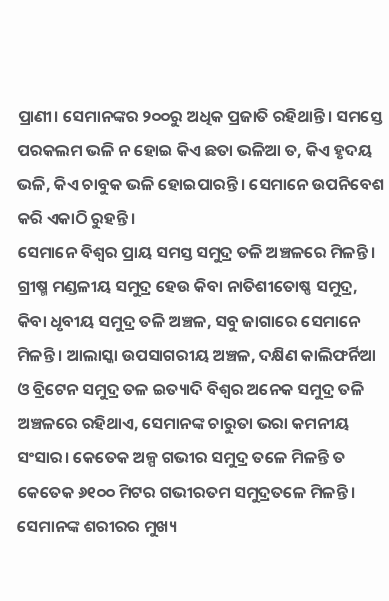ପ୍ରାଣୀ। ସେମାନଙ୍କର ୨୦୦ରୁ ଅଧିକ ପ୍ରଜାତି ରହିଥାନ୍ତି। ସମସ୍ତେ ପରକଲମ ଭଳି ନ ହୋଇ କିଏ ଛତା ଭଳିଆ ତ, କିଏ ହୃଦୟ ଭଳି, କିଏ ଚାବୁକ ଭଳି ହୋଇପାରନ୍ତି। ସେମାନେ ଉପନିବେଶ କରି ଏକାଠି ରୁହନ୍ତି।
ସେମାନେ ବିଶ୍ୱର ପ୍ରାୟ ସମସ୍ତ ସମୁଦ୍ର ତଳି ଅଞ୍ଚଳରେ ମିଳନ୍ତି। ଗ୍ରୀଷ୍ମ ମଣ୍ଡଳୀୟ ସମୁଦ୍ର ହେଉ କିବା ନାତିଶୀତୋଷ୍ଣ ସମୁଦ୍ର, କିବା ଧୃବୀୟ ସମୁଦ୍ର ତଳି ଅଞ୍ଚଳ, ସବୁ ଜାଗାରେ ସେମାନେ ମିଳନ୍ତି। ଆଲାସ୍କା ଉପସାଗରୀୟ ଅଞ୍ଚଳ, ଦକ୍ଷିଣ କାଲିଫର୍ନିଆ ଓ ବ୍ରିଟେନ ସମୁଦ୍ର ତଳ ଇତ୍ୟାଦି ବିଶ୍ୱର ଅନେକ ସମୁଦ୍ର ତଳି ଅଞ୍ଚଳରେ ରହିଥାଏ, ସେମାନଙ୍କ ଚାରୁତା ଭରା କମନୀୟ ସଂସାର। କେତେକ ଅଳ୍ପ ଗଭୀର ସମୁଦ୍ର ତଳେ ମିଳନ୍ତି ତ କେତେକ ୬୧୦୦ ମିଟର ଗଭୀରତମ ସମୁଦ୍ରତଳେ ମିଳନ୍ତି। ସେମାନଙ୍କ ଶରୀରର ମୁଖ୍ୟ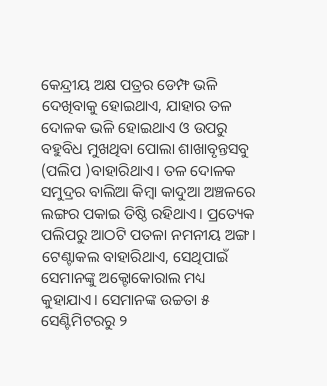କେନ୍ଦ୍ରୀୟ ଅକ୍ଷ ପତ୍ରର ଡେମ୍ଫ ଭଳି ଦେଖିବାକୁ ହୋଇଥାଏ, ଯାହାର ତଳ ଦୋଳକ ଭଳି ହୋଇଥାଏ ଓ ଉପରୁ ବହୁବିଧ ମୁଖଥିବା ପୋଲା ଶାଖାବୃନ୍ତସବୁ (ପଲିପ )ବାହାରିଥାଏ। ତଳ ଦୋଳକ ସମୁଦ୍ରର ବାଲିଆ କିମ୍ବା କାଦୁଆ ଅଞ୍ଚଳରେ ଲଙ୍ଗର ପକାଇ ତିଷ୍ଠି ରହିଥାଏ। ପ୍ରତ୍ୟେକ ପଲିପରୁ ଆଠଟି ପତଳା ନମନୀୟ ଅଙ୍ଗ।
ଟେଣ୍ଟାକଲ ବାହାରିଥାଏ, ସେଥିପାଇଁ ସେମାନଙ୍କୁ ଅକ୍ଟୋକୋରାଲ ମଧ୍ୟ କୁହାଯାଏ। ସେମାନଙ୍କ ଉଚ୍ଚତା ୫ ସେଣ୍ଟିମିଟରରୁ ୨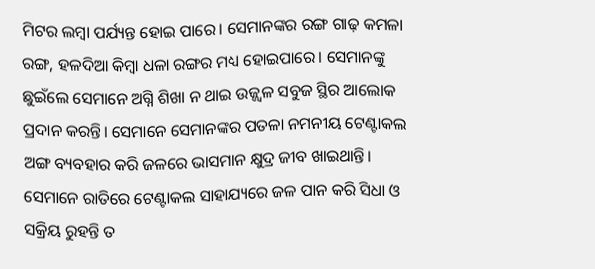ମିଟର ଲମ୍ବା ପର୍ଯ୍ୟନ୍ତ ହୋଇ ପାରେ। ସେମାନଙ୍କର ରଙ୍ଗ ଗାଢ଼ କମଳା ରଙ୍ଗ, ହଳଦିଆ କିମ୍ବା ଧଳା ରଙ୍ଗର ମଧ୍ୟ ହୋଇପାରେ। ସେମାନଙ୍କୁ ଛୁଇଁଲେ ସେମାନେ ଅଗ୍ନି ଶିଖା ନ ଥାଇ ଉଜ୍ଜ୍ୱଳ ସବୁଜ ସ୍ଥିର ଆଲୋକ ପ୍ରଦାନ କରନ୍ତି। ସେମାନେ ସେମାନଙ୍କର ପତଳା ନମନୀୟ ଟେଣ୍ଟାକଲ ଅଙ୍ଗ ବ୍ୟବହାର କରି ଜଳରେ ଭାସମାନ କ୍ଷୁଦ୍ର ଜୀବ ଖାଇଥାନ୍ତି। ସେମାନେ ରାତିରେ ଟେଣ୍ଟାକଲ ସାହାଯ୍ୟରେ ଜଳ ପାନ କରି ସିଧା ଓ ସକ୍ରିୟ ରୁହନ୍ତି ତ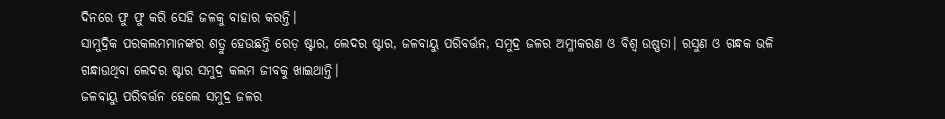ଦିନରେ ଫୁ ଫୁ କରି ସେହି ଜଳକୁ ବାହାର କରନ୍ତି।
ସାମୁଦ୍ରିକ ପରକଲମମାନଙ୍କର ଶତ୍ରୁ ହେଉଛନ୍ତି ରେଡ଼ ଷ୍ଟାର, ଲେଦର ଷ୍ଟାର, ଜଳବାୟୁ ପରିବର୍ତ୍ତନ, ସମୁଦ୍ର ଜଳର ଅମ୍ଳୀକରଣ ଓ ବିଶ୍ୱ ଉଷ୍ଣତା। ରସୁଣ ଓ ଗନ୍ଧକ ଭଳି ଗନ୍ଧାଉଥିବା ଲେଦର ଷ୍ଟାର ସମୁଦ୍ର କଲମ ଜୀବକୁ ଖାଇଥାନ୍ତି।
ଜଳବାୟୁ ପରିବର୍ତ୍ତନ ହେଲେ ସମୁଦ୍ର ଜଳର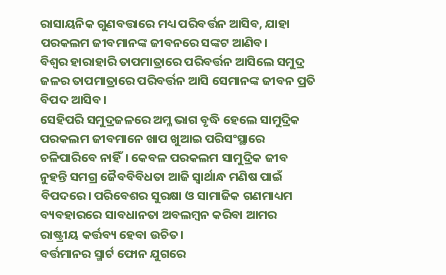ରାସାୟନିକ ଗୁଣବତ୍ତାରେ ମଧ୍ୟ ପରିବର୍ତ୍ତନ ଆସିବ, ଯାହା ପରକଲମ ଜୀବମାନଙ୍କ ଜୀବନରେ ସଙ୍କଟ ଆଣିବ।
ବିଶ୍ୱର ହାରାହାରି ତାପମାତ୍ରାରେ ପରିବର୍ତ୍ତନ ଆସିଲେ ସମୁଦ୍ର ଜଳର ତାପମାତ୍ରାରେ ପରିବର୍ତ୍ତନ ଆସି ସେମାନଙ୍କ ଜୀବନ ପ୍ରତି ବିପଦ ଆସିବ।
ସେହିପରି ସମୁଦ୍ରଜଳରେ ଅମ୍ଳ ଭାଗ ବୃଦ୍ଧି ହେଲେ ସାମୁଦ୍ରିକ ପରକଲମ ଜୀବମାନେ ଖାପ ଖୁଆଇ ପରିସଂସ୍ଥାରେ ଚଳିପାରିବେ ନାହିଁ। କେବଳ ପରକଲମ ସାମୁଦ୍ରିକ ଜୀବ ନୁହନ୍ତି ସମଗ୍ର ଜୈବବିବିଧତା ଆଜି ସ୍ବାର୍ଥାନ୍ଧ ମଣିଷ ପାଇଁ ବିପଦରେ। ପରିବେଶର ସୁରକ୍ଷା ଓ ସାମାଜିକ ଗଣମାଧ୍ୟମ ବ୍ୟବହାରରେ ସାବଧାନତା ଅବଲମ୍ବନ କରିବା ଆମର ରାଷ୍ଟ୍ରୀୟ କର୍ତ୍ତବ୍ୟ ହେବା ଉଚିତ।
ବର୍ତ୍ତମାନର ସ୍ମାର୍ଟ ଫୋନ ଯୁଗରେ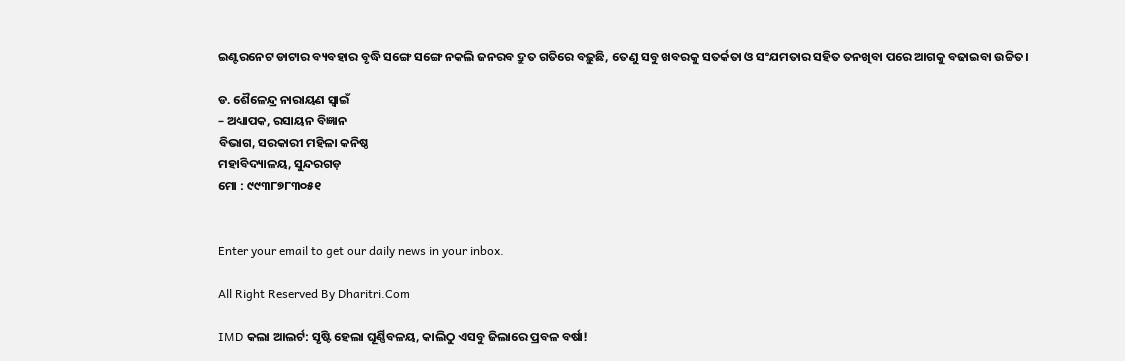ଇଣ୍ଟରନେଟ ଡାଟାର ବ୍ୟବହାର ବୃଦ୍ଧି ସଙ୍ଗେ ସଙ୍ଗେ ନକଲି ଜନରବ ଦ୍ରୁତ ଗତିରେ ବଢ଼ୁଛି, ତେଣୁ ସବୁ ଖବରକୁ ସତର୍କତା ଓ ସଂଯମତାର ସହିତ ତନଖିବା ପରେ ଆଗକୁ ବଢାଇବା ଉଚ୍ଚିତ।

ଡ. ଶୈଳେନ୍ଦ୍ର ନାରାୟଣ ସ୍ବାଇଁ
– ଅଧ୍ୟାପକ, ରସାୟନ ବିଜ୍ଞାନ
ବିଭାଗ, ସରକାରୀ ମହିଳା କନିଷ୍ଠ
ମହାବିଦ୍ୟାଳୟ, ସୁନ୍ଦରଗଡ଼
ମୋ : ୯୯୩୮୭୮୩୦୫୧


Enter your email to get our daily news in your inbox.

All Right Reserved By Dharitri.Com

IMD କଲା ଆଲର୍ଟ: ସୃଷ୍ଟି ହେଲା ଘୂର୍ଣ୍ଣିବଳୟ, କାଲିଠୁ ଏସବୁ ଜିଲାରେ ପ୍ରବଳ ବର୍ଷା!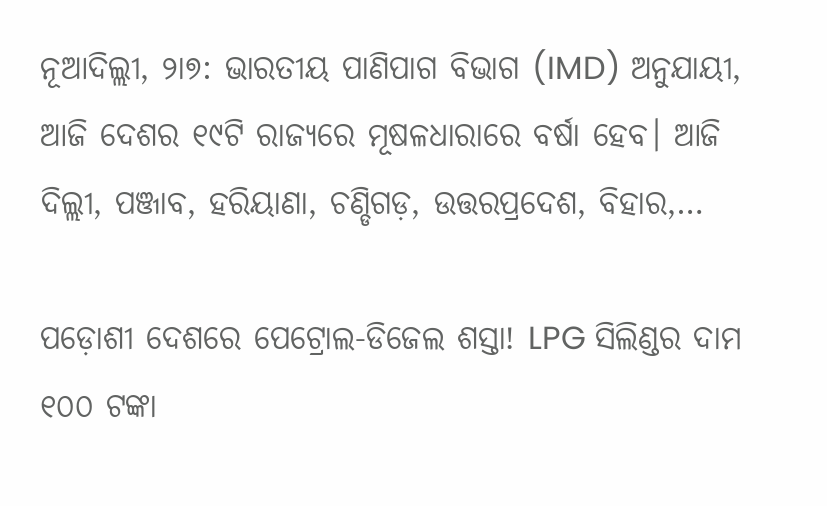ନୂଆଦିଲ୍ଲୀ, ୨ା୭: ଭାରତୀୟ ପାଣିପାଗ ବିଭାଗ (IMD) ଅନୁଯାୟୀ, ଆଜି ଦେଶର ୧୯ଟି ରାଜ୍ୟରେ ମୂଷଳଧାରାରେ ବର୍ଷା ହେବ। ଆଜି ଦିଲ୍ଲୀ, ପଞ୍ଜାବ, ହରିୟାଣା, ଚଣ୍ଡିଗଡ଼, ଉତ୍ତରପ୍ରଦେଶ, ବିହାର,…

ପଡ଼ୋଶୀ ଦେଶରେ ପେଟ୍ରୋଲ-ଡିଜେଲ ଶସ୍ତା! LPG ସିଲିଣ୍ଡର ଦାମ ୧୦୦ ଟଙ୍କା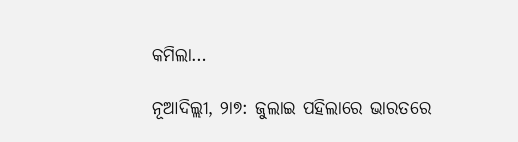କମିଲା…

ନୂଆଦିଲ୍ଲୀ, ୨ା୭: ଜୁଲାଇ ପହିଲାରେ ଭାରତରେ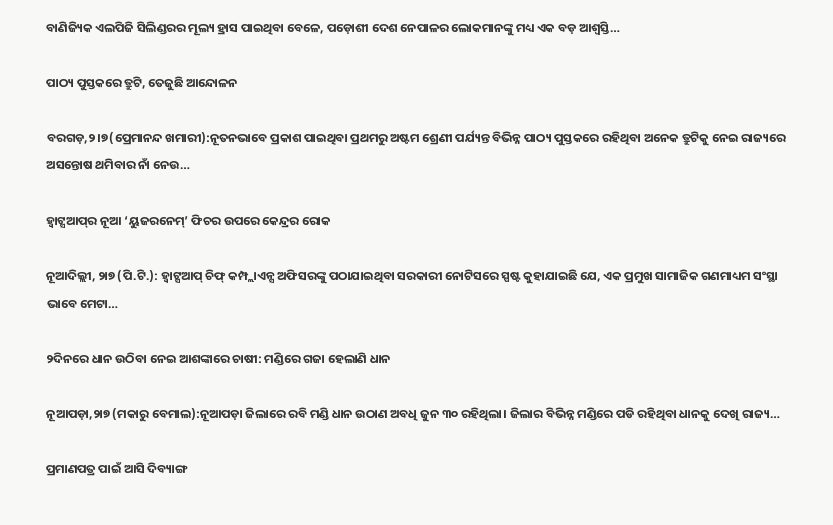ବାଣିଜ୍ୟିକ ଏଲପିଜି ସିଲିଣ୍ଡରର ମୂଲ୍ୟ ହ୍ରାସ ପାଇଥିବା ବେଳେ, ପଡ଼ୋଶୀ ଦେଶ ନେପାଳର ଲୋକମାନଙ୍କୁ ମଧ୍ୟ ଏକ ବଡ଼ ଆଶ୍ୱସ୍ତି…

ପାଠ୍ୟ ପୁସ୍ତକରେ ତ୍ରୁଟି, ତେଜୁଛି ଆନ୍ଦୋଳନ

ବରଗଡ଼,୨।୭(ପ୍ରେମାନନ୍ଦ ଖମାରୀ):ନୂତନଭାବେ ପ୍ରକାଶ ପାଇଥିବା ପ୍ରଥମରୁ ଅଷ୍ଟମ ଶ୍ରେଣୀ ପର୍ଯ୍ୟନ୍ତ ବିଭିନ୍ନ ପାଠ୍ୟ ପୁସ୍ତକରେ ରହିଥିବା ଅନେକ ତ୍ରୁଟିକୁ ନେଇ ରାଜ୍ୟରେ ଅସନ୍ତୋଷ ଥମିବାର ନାଁ ନେଉ…

ହ୍ୱାଟ୍ସଆପ୍‌ର ନୂଆ ‘ୟୁଜରନେମ୍‌’ ଫିଚର ଉପରେ କେନ୍ଦ୍ରର ରୋକ

ନୂଆଦିଲ୍ଲୀ, ୨ା୭ (ପି.ଟି.): ହ୍ୱାଟ୍ସଆପ୍‌ ଚିଫ୍‌ କମ୍ପ୍ଲାଏନ୍ସ ଅଫିସରଙ୍କୁ ପଠାଯାଇଥିବା ସରକାରୀ ନୋଟିସରେ ସ୍ପଷ୍ଟ କୁହାଯାଇଛି ଯେ, ଏକ ପ୍ରମୁଖ ସାମାଜିକ ଗଣମାଧ୍ୟମ ସଂସ୍ଥା ଭାବେ ମେଟା…

୨ଦିନରେ ଧାନ ଉଠିବା ନେଇ ଆଶଙ୍କାରେ ଚାଷୀ: ମଣ୍ଡିରେ ଗଜା ହେଲାଣି ଧାନ

ନୂଆପଡ଼ା,୨ା୭ (ମକାରୁ ବେମାଲ):ନୂଆପଡ଼ା ଜିଲାରେ ରବି ମଣ୍ଡି ଧାନ ଉଠାଣ ଅବଧି ଜୁନ ୩୦ ରହିଥିଲା। ଜିଲାର ବିଭିନ୍ନ ମଣ୍ଡିରେ ପଡି ରହିଥିବା ଧାନକୁ ଦେଖି ରାଜ୍ୟ…

ପ୍ରମାଣପତ୍ର ପାଇଁ ଆସି ଦିବ୍ୟାଙ୍ଗ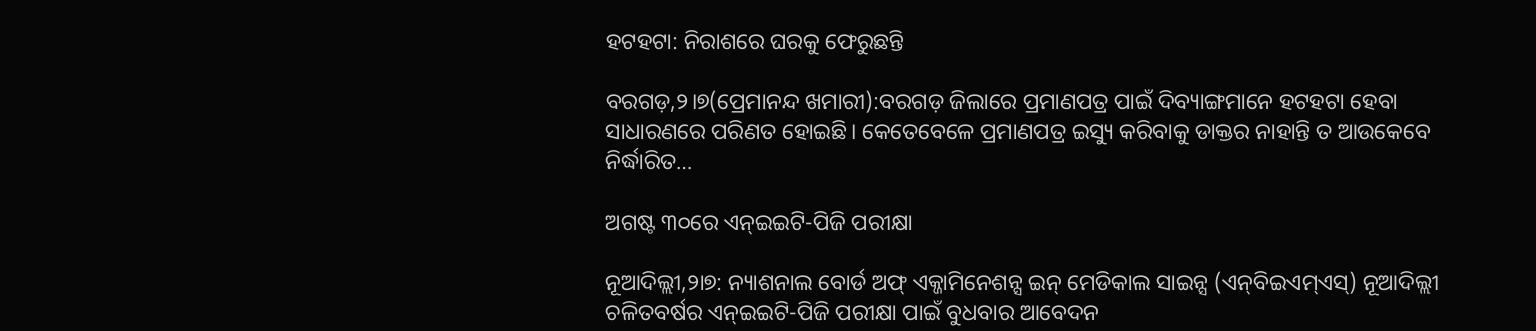ହଟହଟା: ନିରାଶରେ ଘରକୁ ଫେରୁଛନ୍ତି

ବରଗଡ଼,୨।୭(ପ୍ରେମାନନ୍ଦ ଖମାରୀ):ବରଗଡ଼ ଜିଲାରେ ପ୍ରମାଣପତ୍ର ପାଇଁ ଦିବ୍ୟାଙ୍ଗମାନେ ହଟହଟା ହେବା ସାଧାରଣରେ ପରିଣତ ହୋଇଛି। କେତେବେଳେ ପ୍ରମାଣପତ୍ର ଇସ୍ୟୁ କରିବାକୁ ଡାକ୍ତର ନାହାନ୍ତି ତ ଆଉକେବେ ନିର୍ଦ୍ଧାରିତ…

ଅଗଷ୍ଟ ୩୦ରେ ଏନ୍‌ଇଇଟି-ପିଜି ପରୀକ୍ଷା

ନୂଆଦିଲ୍ଲୀ,୨ା୭: ନ୍ୟାଶନାଲ ବୋର୍ଡ ଅଫ୍‌ ଏକ୍ଜାମିନେଶନ୍ସ ଇନ୍‌ ମେଡିକାଲ ସାଇନ୍ସ (ଏନ୍‌ବିଇଏମ୍‌ଏସ୍‌) ନୂଆଦିଲ୍ଲୀ ଚଳିତବର୍ଷର ଏନ୍‌ଇଇଟି-ପିଜି ପରୀକ୍ଷା ପାଇଁ ବୁଧବାର ଆବେଦନ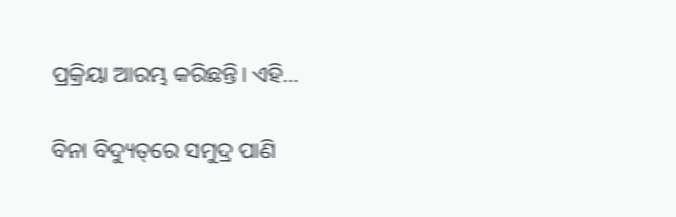ପ୍ରକ୍ରିୟା ଆରମ୍ଭ କରିଛନ୍ତି। ଏହି…

ବିନା ବିଦ୍ୟୁତ୍‌ରେ ସମୁଦ୍ର ପାଣି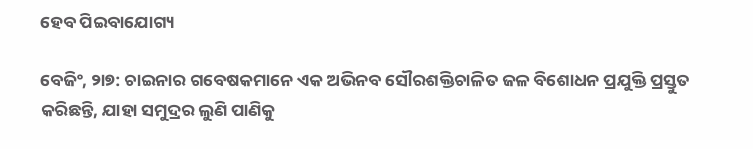ହେବ ପିଇବାଯୋଗ୍ୟ

ବେଜିଂ, ୨ା୭: ଚାଇନାର ଗବେଷକମାନେ ଏକ ଅଭିନବ ସୌରଶକ୍ତିଚାଳିତ ଜଳ ବିଶୋଧନ ପ୍ରଯୁକ୍ତି ପ୍ରସ୍ତୁତ କରିଛନ୍ତି, ଯାହା ସମୁଦ୍ରର ଲୁଣି ପାଣିକୁ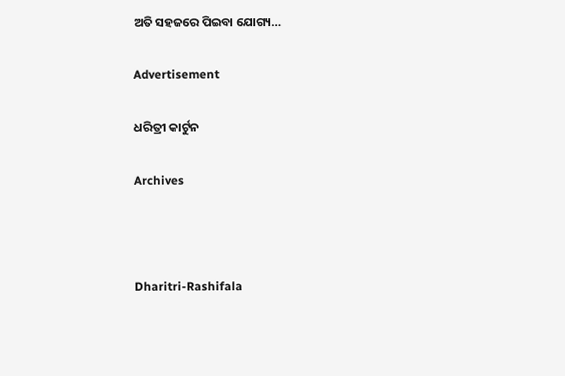ଅତି ସହଜରେ ପିଇବା ଯୋଗ୍ୟ…

Advertisement

ଧରିତ୍ରୀ କାର୍ଟୁନ

Archives



Dharitri-Rashifala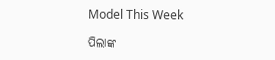Model This Week

ପିଲାଙ୍କ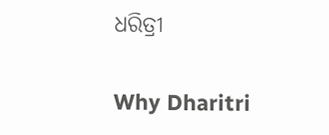ଧରିତ୍ରୀ

Why Dharitri